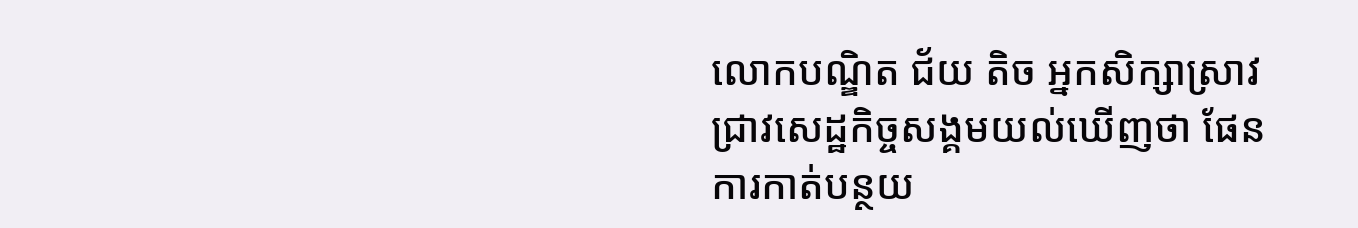លោកបណ្ឌិត ជ័យ តិច អ្នកសិក្សាស្រាវជ្រាវសេដ្ឋកិច្ចសង្គមយល់ឃើញថា ផែនការកាត់បន្ថយ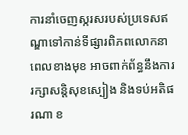ការនាំចេញស្ករសរបស់ប្រទេសឥណ្ឌាទៅកាន់ទីផ្សារពិភពលោកនាពេលខាងមុខ អាចពាក់ព័ន្ធនឹងការរក្សាសន្តិសុខស្បៀង និងទប់អតិផរណា ខ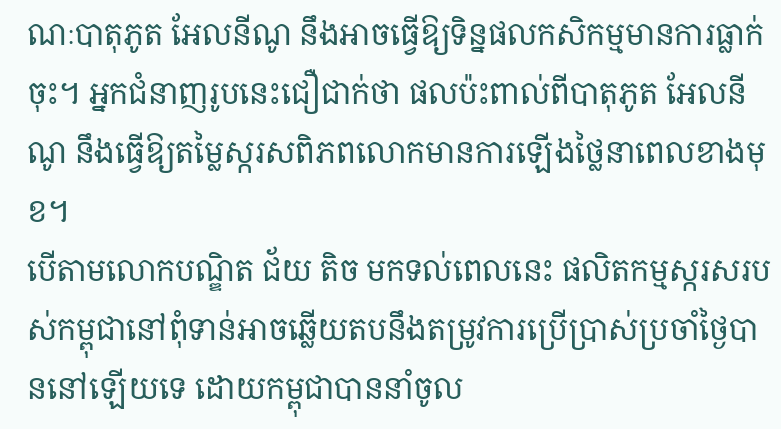ណៈបាតុភូត អែលនីណូ នឹងអាចធ្វើឱ្យទិន្នផលកសិកម្មមានការធ្លាក់ចុះ។ អ្នកជំនាញរូបនេះជឿជាក់ថា ផលប៉ះពាល់ពីបាតុភូត អែលនីណូ នឹងធ្វើឱ្យតម្លៃស្ករសពិភពលោកមានការឡើងថ្លៃនាពេលខាងមុខ។
បើតាមលោកបណ្ឌិត ជ័យ តិច មកទល់ពេលនេះ ផលិតកម្មស្ករសរបស់កម្ពុជានៅពុំទាន់អាចឆ្លើយតបនឹងតម្រូវការប្រើប្រាស់ប្រចាំថ្ងៃបាននៅឡើយទេ ដោយកម្ពុជាបាននាំចូល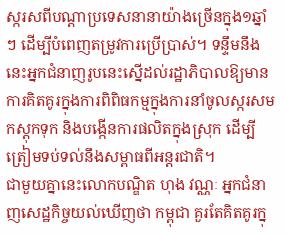ស្ករសពីបណ្ដាប្រទេសនានាយ៉ាងច្រើនក្នុង១ឆ្នាំៗ ដើម្បីបំពេញតម្រូវការប្រើប្រាស់។ ទន្ទឹមនឹងនេះអ្នកជំនាញរូបនេះស្នើដល់រដ្ឋាភិបាលឱ្យមានការគិតគូរក្នុងការពិពិធកម្មក្នុងការនាំចូលស្ករសមកស្តុកទុក និងបង្កើនការផលិតក្នុងស្រុក ដើម្បីត្រៀមទប់ទល់នឹងសម្ពាធពីអន្តរជាតិ។
ជាមួយគ្នានេះលោកបណ្ឌិត ហុង វណ្ណៈ អ្នកជំនាញសេដ្ឋកិច្ចយល់ឃើញថា កម្ពុជា គួរតែគិតគូរក្នុ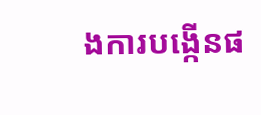ងការបង្កើនផ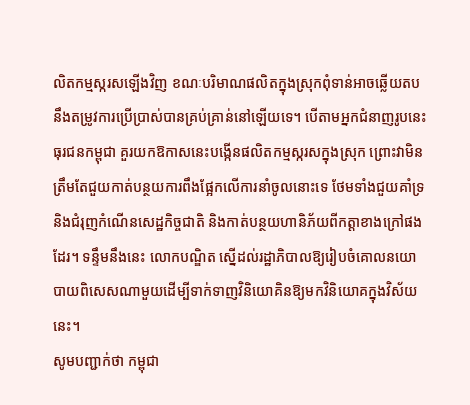លិតកម្មស្ករសឡើងវិញ ខណៈបរិមាណផលិតក្នុងស្រុកពុំទាន់អាចឆ្លើយតបនឹងតម្រូវការប្រើប្រាស់បានគ្រប់គ្រាន់នៅឡើយទេ។ បើតាមអ្នកជំនាញរូបនេះ ធុរជនកម្ពុជា គួរយកឱកាសនេះបង្កើនផលិតកម្មស្ករសក្នុងស្រុក ព្រោះវាមិនត្រឹមតែជួយកាត់បន្ថយការពឹងផ្អែកលើការនាំចូលនោះទេ ថែមទាំងជួយគាំទ្រ និងជំរុញកំណើនសេដ្ឋកិច្ចជាតិ និងកាត់បន្ថយហានិភ័យពីកត្តាខាងក្រៅផងដែរ។ ទន្ទឹមនឹងនេះ លោកបណ្ឌិត ស្នើដល់រដ្ឋាភិបាលឱ្យរៀបចំគោលនយោបាយពិសេសណាមួយដើម្បីទាក់ទាញវិនិយោគិនឱ្យមកវិនិយោគក្នុងវិស័យនេះ។
សូមបញ្ជាក់ថា កម្ពុជា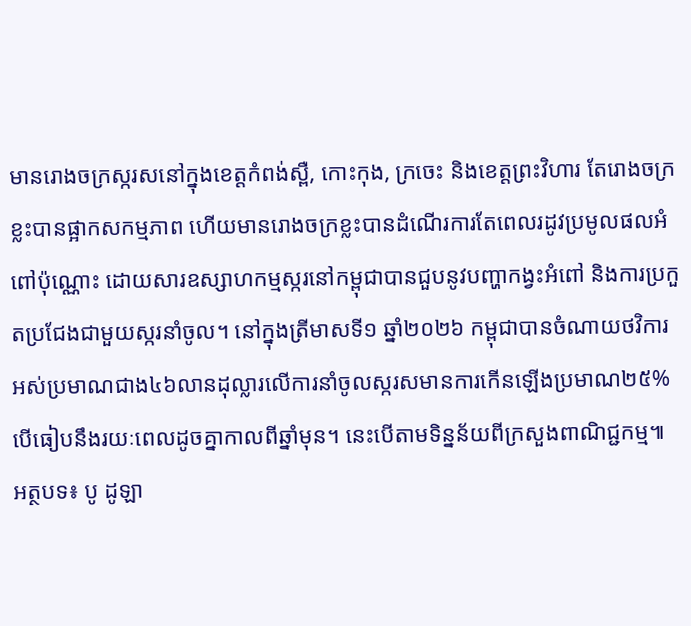មានរោងចក្រស្ករសនៅក្នុងខេត្តកំពង់ស្ពឺ, កោះកុង, ក្រចេះ និងខេត្តព្រះវិហារ តែរោងចក្រខ្លះបានផ្អាកសកម្មភាព ហើយមានរោងចក្រខ្លះបានដំណើរការតែពេលរដូវប្រមូលផលអំពៅប៉ុណ្ណោះ ដោយសារឧស្សាហកម្មស្ករនៅកម្ពុជាបានជួបនូវបញ្ហាកង្វះអំពៅ និងការប្រកួតប្រជែងជាមួយស្ករនាំចូល។ នៅក្នុងត្រីមាសទី១ ឆ្នាំ២០២៦ កម្ពុជាបានចំណាយថវិការអស់ប្រមាណជាង៤៦លានដុល្លារលើការនាំចូលស្ករសមានការកើនឡើងប្រមាណ២៥% បើធៀបនឹងរយៈពេលដូចគ្នាកាលពីឆ្នាំមុន។ នេះបើតាមទិន្នន័យពីក្រសួងពាណិជ្ជកម្ម៕
អត្ថបទ៖ បូ ដូឡា